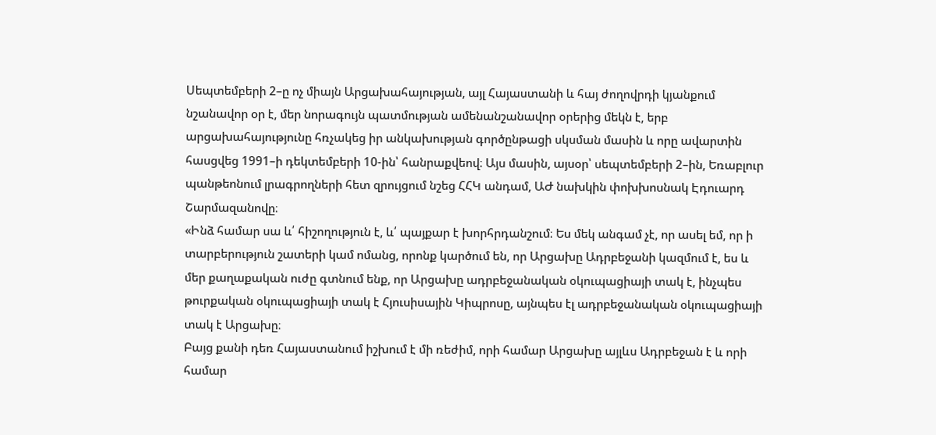Սեպտեմբերի 2–ը ոչ միայն Արցախահայության, այլ Հայաստանի և հայ ժողովրդի կյանքում նշանավոր օր է, մեր նորագույն պատմության ամենանշանավոր օրերից մեկն է, երբ արցախահայությունը հռչակեց իր անկախության գործընթացի սկսման մասին և որը ավարտին հասցվեց 1991–ի դեկտեմբերի 10-ին՝ հանրաքվեով։ Այս մասին, այսօր՝ սեպտեմբերի 2–ին, Եռաբլուր պանթեոնում լրագրողների հետ զրույցում նշեց ՀՀԿ անդամ, ԱԺ նախկին փոխխոսնակ Էդուարդ Շարմազանովը։
«Ինձ համար սա և՛ հիշողություն է, և՛ պայքար է խորհրդանշում։ Ես մեկ անգամ չէ, որ ասել եմ, որ ի տարբերություն շատերի կամ ոմանց, որոնք կարծում են, որ Արցախը Ադրբեջանի կազմում է, ես և մեր քաղաքական ուժը գտնում ենք, որ Արցախը ադրբեջանական օկուպացիայի տակ է, ինչպես թուրքական օկուպացիայի տակ է Հյուսիսային Կիպրոսը, այնպես էլ ադրբեջանական օկուպացիայի տակ է Արցախը։
Բայց քանի դեռ Հայաստանում իշխում է մի ռեժիմ, որի համար Արցախը այլևս Ադրբեջան է և որի համար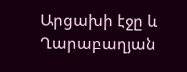Արցախի էջը և Ղարաբաղյան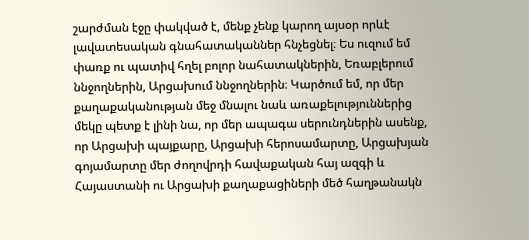շարժման էջը փակված է, մենք չենք կարող այսօր որևէ լավատեսական գնահատականներ հնչեցնել։ Ես ուզում եմ փառք ու պատիվ հղել բոլոր նահատակներին, Եռաբլերում ննջողներին, Արցախում ննջողներին։ Կարծում եմ, որ մեր քաղաքականության մեջ մնալու նաև առաքելություններից մեկը պետք է լինի նա, որ մեր ապագա սերունդներին ասենք, որ Արցախի պայքարը, Արցախի հերոսամարտը, Արցախյան գոյամարտը մեր ժողովրդի հավաքական հայ ազգի և Հայաստանի ու Արցախի քաղաքացիների մեծ հաղթանակն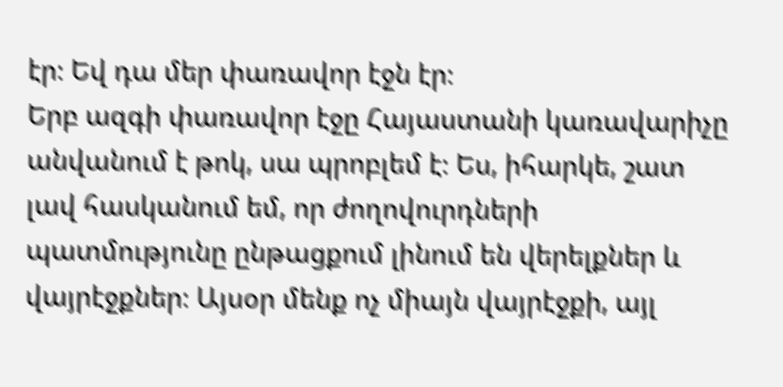էր։ Եվ դա մեր փառավոր էջն էր։
Երբ ազգի փառավոր էջը Հայաստանի կառավարիչը անվանում է թոկ, սա պրոբլեմ է։ Ես, իհարկե, շատ լավ հասկանում եմ, որ ժողովուրդների պատմությունը ընթացքում լինում են վերելքներ և վայրէջքներ։ Այսօր մենք ոչ միայն վայրէջքի, այլ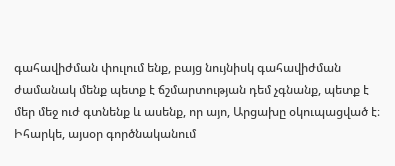գահավիժման փուլում ենք, բայց նույնիսկ գահավիժման ժամանակ մենք պետք է ճշմարտության դեմ չգնանք, պետք է մեր մեջ ուժ գտնենք և ասենք, որ այո, Արցախը օկուպացված է։ Իհարկե, այսօր գործնականում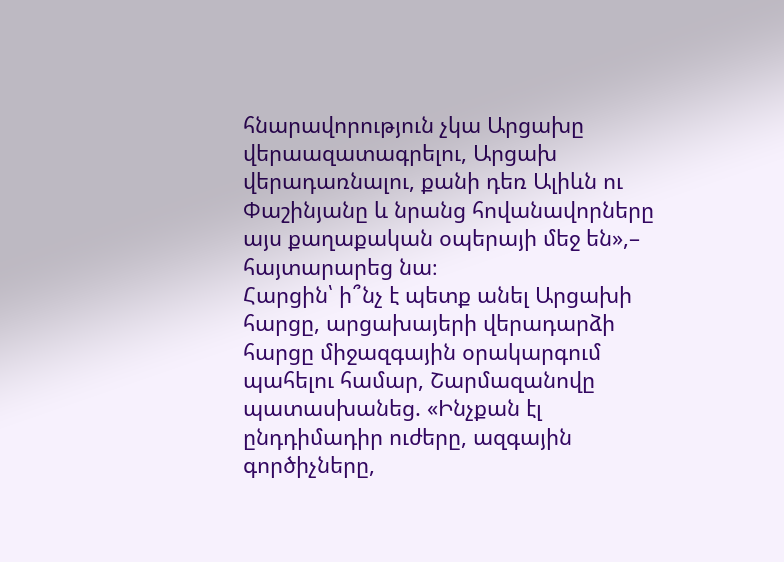հնարավորություն չկա Արցախը վերաազատագրելու, Արցախ վերադառնալու, քանի դեռ Ալիևն ու Փաշինյանը և նրանց հովանավորները այս քաղաքական օպերայի մեջ են»,– հայտարարեց նա։
Հարցին՝ ի՞նչ է պետք անել Արցախի հարցը, արցախայերի վերադարձի հարցը միջազգային օրակարգում պահելու համար, Շարմազանովը պատասխանեց. «Ինչքան էլ ընդդիմադիր ուժերը, ազգային գործիչները,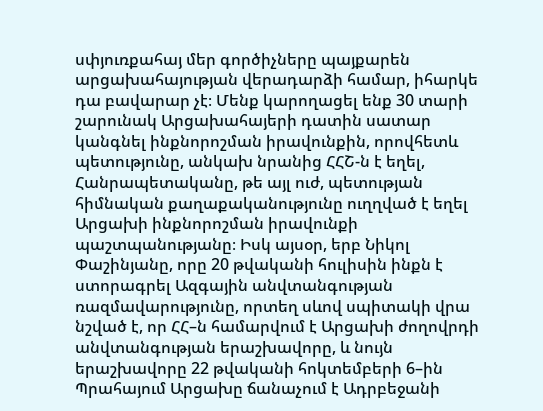սփյուռքահայ մեր գործիչները պայքարեն արցախահայության վերադարձի համար, իհարկե դա բավարար չէ։ Մենք կարողացել ենք 30 տարի շարունակ Արցախահայերի դատին սատար կանգնել ինքնորոշման իրավունքին, որովհետև պետությունը, անկախ նրանից ՀՀՇ-ն է եղել, Հանրապետականը, թե այլ ուժ, պետության հիմնական քաղաքականությունը ուղղված է եղել Արցախի ինքնորոշման իրավունքի պաշտպանությանը։ Իսկ այսօր, երբ Նիկոլ Փաշինյանը, որը 20 թվականի հուլիսին ինքն է ստորագրել Ազգային անվտանգության ռազմավարությունը, որտեղ սևով սպիտակի վրա նշված է, որ ՀՀ–ն համարվում է Արցախի ժողովրդի անվտանգության երաշխավորը, և նույն երաշխավորը 22 թվականի հոկտեմբերի 6–ին Պրահայում Արցախը ճանաչում է Ադրբեջանի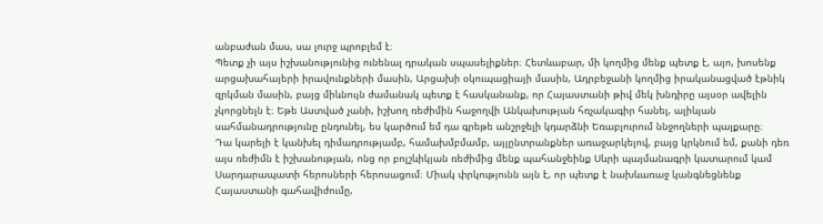անբաժան մաս, սա լուրջ պրոբլեմ է։
Պետք չի այս իշխանությունից ունենալ դրական սպասելիքներ։ Հետևաբար, մի կողմից մենք պետք է, այո, խոսենք արցախահայերի իրավունքների մասին, Արցախի օկուպացիայի մասին, Ադրբեջանի կողմից իրականացված էթնիկ զրկման մասին, բայց միևնույն ժամանակ պետք է հասկանանք, որ Հայաստանի թիվ մեկ խնդիրը այսօր ավելին չկորցնելն է։ Եթե Աստված չանի, իշխող ռեժիմին հաջողվի Անկախության հռչակագիր հանել, ալիևյան սահմանադրությունը ընդունել, ես կարծում եմ դա գրեթե անշրջելի կդարձնի Եռաբլուրում ննջողների պայքարը։
Դա կարելի է կանխել դիմադրությամբ, համախմբմամբ, այլընտրանքներ առաջարկելով, բայց կրկնում եմ, քանի դեռ այս ռեժիմն է իշխանության, ոնց որ բոլշևիկյան ռեժիմից մենք պահանջեինք Սևրի պայմանագրի կատարում կամ Սարդարապատի հերոսների հերոսացում։ Միակ փրկությունն այն է, որ պետք է նախևառաջ կանգնեցնենք Հայաստանի գահավիժումը,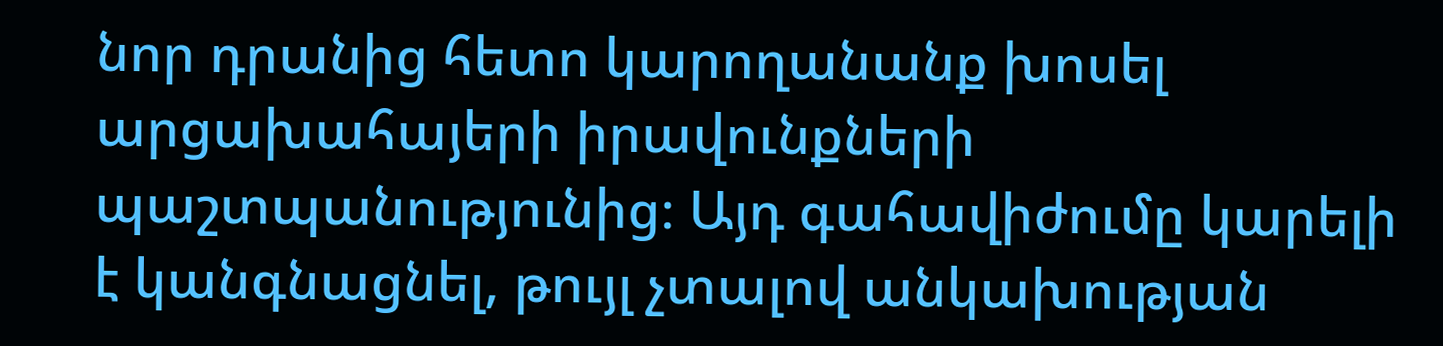նոր դրանից հետո կարողանանք խոսել արցախահայերի իրավունքների պաշտպանությունից։ Այդ գահավիժումը կարելի է կանգնացնել, թույլ չտալով անկախության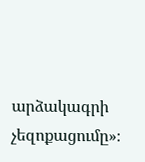արձակագրի չեզոքացումը»։